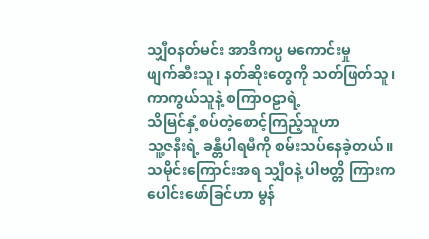သျှီဝနတ်မင်း အာဒိကပ္ပ မကောင်းမှု
ဖျက်ဆီးသူ၊ နတ်ဆိုးတွေကို သတ်ဖြတ်သူ၊
ကာကွယ်သူနဲ့ စကြာဝဠာရဲ့
သိမြင်နှံ့စပ်တဲ့စောင့်ကြည့်သူဟာ
သူ့ဇနီးရဲ့ ခန္တီပါရမီကို စမ်းသပ်နေခဲ့တယ်။
သမိုင်းကြောင်းအရ သျှီဝနဲ့ ပါဗတ္တိ ကြားက
ပေါင်းဖော်ခြင်ဟာ မွန်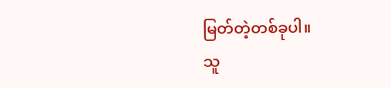မြတ်တဲ့တစ်ခုပါ။
သူ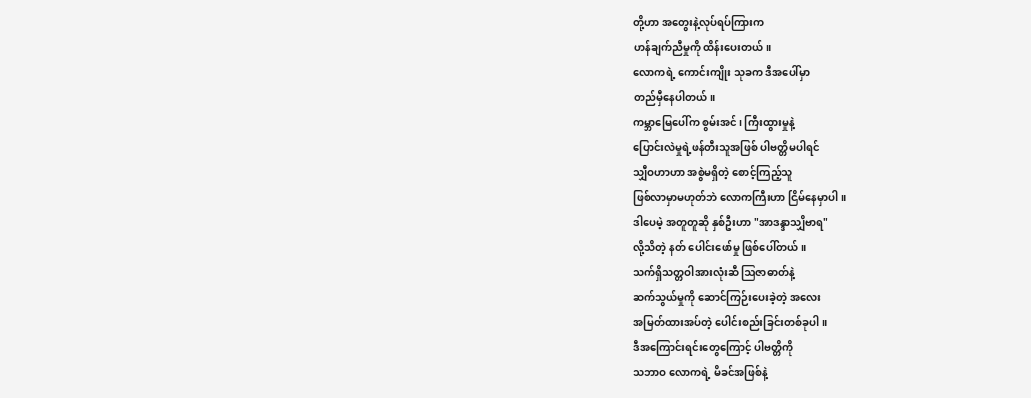တို့ဟာ အတွေးနဲ့လုပ်ရပ်ကြားက
ဟန်ချက်ညီမှုကို ထိန်းပေးတယ်။
လောကရဲ့ ကောင်းကျိုး သုခက ဒီအပေါ်မှာ
တည်မှီနေပါတယ်။
ကမ္ဘာမြေပေါ်က စွမ်းအင်၊ ကြီးထွားမှုနဲ့
ပြောင်းလဲမှုရဲ့ဖန်တီးသူအဖြစ် ပါဗတ္တိမပါရင်
သျှီဝဟာဟာ အစွဲမရှိတဲ့ စောင့်ကြည့်သူ
ဖြစ်လာမှာမဟုတ်ဘဲ လောကကြီးဟာ ငြိမ်နေမှာပါ။
ဒါပေမဲ့ အတူတူဆို နှစ်ဦးဟာ "အာဒန္ဒာသျှိဗာရ"
လို့သိတဲ့ နတ် ပေါင်းဖော်မှု ဖြစ်ပေါ်တယ်။
သက်ရှိသတ္တဝါအားလုံးဆီ ဩဇာဓာတ်နဲ့
ဆက်သွယ်မှုကို ဆောင်ကြဉ်းပေးခဲ့တဲ့ အလေး
အမြတ်ထားအပ်တဲ့ ပေါင်းစည်းခြင်းတစ်ခုပါ။
ဒီအကြောင်းရင်းတွေကြောင့် ပါဗတ္တိကို
သဘာဝ လောကရဲ့ မိခင်အဖြစ်နဲ့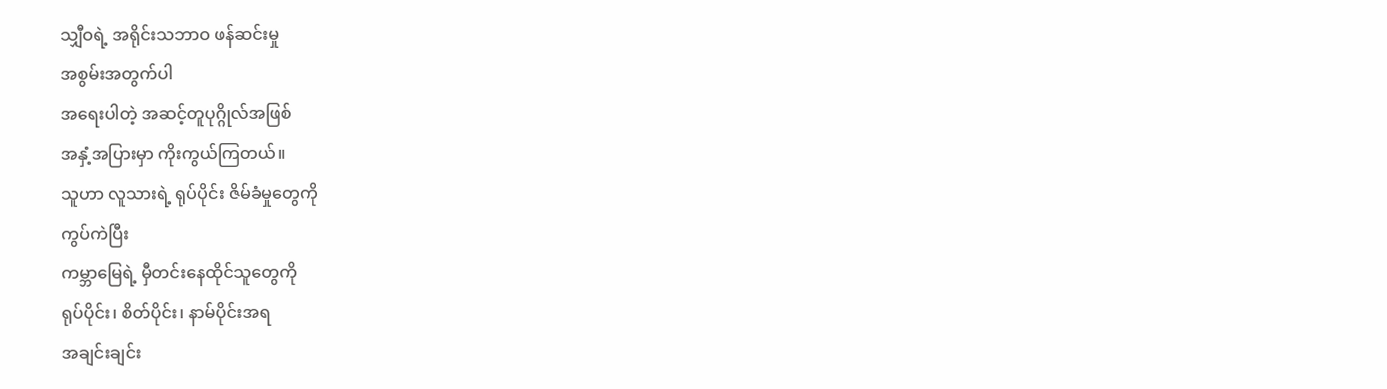သျှီဝရဲ့ အရိုင်းသဘာဝ ဖန်ဆင်းမှု
အစွမ်းအတွက်ပါ
အရေးပါတဲ့ အဆင့်တူပုဂ္ဂိုလ်အဖြစ်
အနှံ့အပြားမှာ ကိုးကွယ်ကြတယ်။
သူဟာ လူသားရဲ့ ရုပ်ပိုင်း ဇိမ်ခံမှုတွေကို
ကွပ်ကဲပြီး
ကမ္ဘာမြေရဲ့ မှီတင်းနေထိုင်သူတွေကို
ရုပ်ပိုင်း၊ စိတ်ပိုင်း၊ နာမ်ပိုင်းအရ
အချင်းချင်း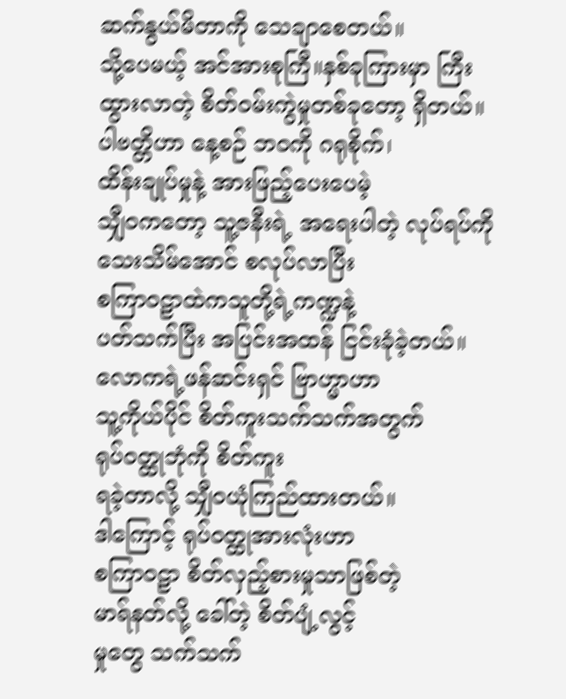ဆက်နွယ်မိတာကို သေချာစေတယ်။
သို့ပေမယ့် အင်အားစုကြီ။နှစ်ခုကြားမှာ ကြီး
ထွားလာတဲ့ စိတ်ဝမ်းကွဲမှုတစ်ခုတော့ ရှိတယ်။
ပါဗတ္တိဟာ နေ့စဉ် ဘဝကို ဂရုစိုက်၊
ထိန်းချုပ်မှုနဲ့ အားဖြည့်ပေးပေမဲ့
သျှီဝကတော့ သူ့ဇနီးရဲ့ အရေးပါတဲ့ လုပ်ရပ်ကို
သေးသိမ်အောင် စလုပ်လာပြီး
စကြာဝဠာထဲကသူတို့ရဲ့ကဏ္ဍနဲ့
ပတ်သက်ပြီး အပြင်းအထန် ငြင်းခုံခဲ့တယ်။
လောကရဲ့ဖန်ဆင်းရှင် ဗြာဟ္မာဟာ
သူ့ကိုယ်ပိုင် စိတ်ကူးသက်သက်အတွက်
ရုပ်ဝတ္ထုဘုံကို စိတ်ကူး
ရခဲ့တာလို့ သျှီဝယုံကြည်ထားတယ်။
ဒါကြောင့် ရုပ်ဝတ္ထုအားလုံးဟာ
စကြာဝဠာ စိတ်လှည့်စားမှုသာဖြစ်တဲ့
မာရ်နတ်လို့ ခေါ်တဲ့ စိတ်ပျံ့လွင့်
မှုတွေ သက်သက်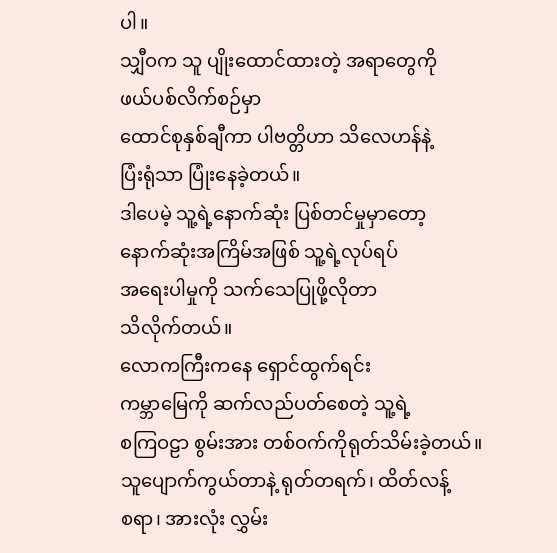ပါ။
သျှီဝက သူ ပျိုးထောင်ထားတဲ့ အရာတွေကို
ဖယ်ပစ်လိက်စဉ်မှာ
ထောင်စုနှစ်ချီကာ ပါဗတ္တိဟာ သိလေဟန်နဲ့
ပြံးရုံသာ ပြုံးနေခဲ့တယ်။
ဒါပေမဲ့ သူ့ရဲ့နောက်ဆုံး ပြစ်တင်မှုမှာတော့
နောက်ဆုံးအကြိမ်အဖြစ် သူ့ရဲ့လုပ်ရပ်
အရေးပါမှုကို သက်သေပြုဖို့လိုတာ
သိလိုက်တယ်။
လောကကြီးကနေ ရှောင်ထွက်ရင်း
ကမ္ဘာမြေကို ဆက်လည်ပတ်စေတဲ့ သူ့ရဲ့
စကြဝဠာ စွမ်းအား တစ်ဝက်ကိုရုတ်သိမ်းခဲ့တယ်။
သူပျောက်ကွယ်တာနဲ့ ရုတ်တရက်၊ ထိတ်လန့်
စရာ၊ အားလုံး လွှမ်း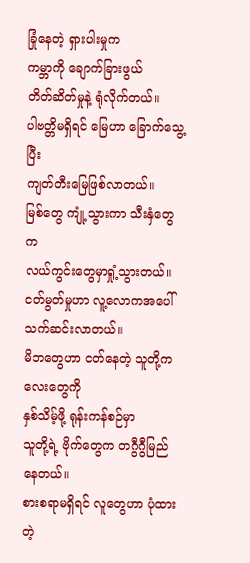ခြုံနေတဲ့ ရှားပါးမှုက
ကမ္ဘာကို ချောက်ခြားဖွယ်
တိတ်ဆိတ်မှုနဲ့ ရုံလိုက်တယ်။
ပါဗတ္တိမရှိရင် မြေဟာ ခြောက်သွေ့ပြီး
ကျတ်တီးမြေဖြစ်လာတယ်။
မြစ်တွေ ကျုံ့သွားကာ သီးနှံတွေက
လယ်ကွင်းတွေမှာရှုံ့သွားတယ်။
ငတ်မွတ်မှုဟာ လူ့လောကအပေါ် သက်ဆင်းလာတယ်။
မိဘတွေဟာ ငတ်နေတဲ့ သူတို့ကလေးတွေကို
နှစ်သိမ့်ဖို့ ရုန်းကန်စဉ်မှာ
သူတို့ရဲ့ ဗိုက်တွေက တဂွီဂွီမြည်နေတယ်။
စားစရာမရှိရင် လူတွေဟာ ပုံထားတဲ့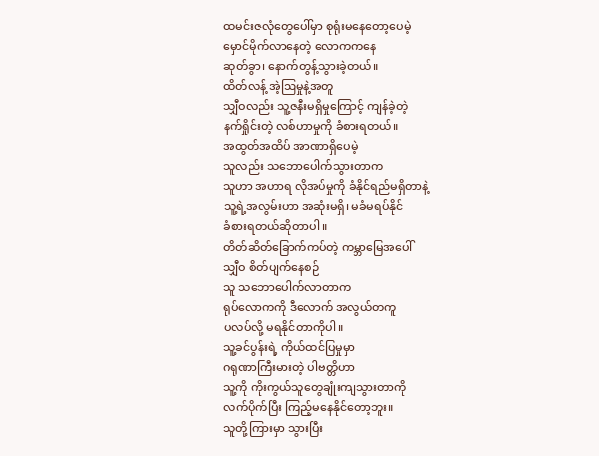ထမင်းဇလုံတွေပေါ်မှာ စုရုံးမနေတော့ပေမဲ့
မှောင်မိုက်လာနေတဲ့ လောကကနေ
ဆုတ်ခွာ၊ နောက်တွန့်သွားခဲ့တယ်။
ထိတ်လန့် အဲ့ဩမှုနဲ့အတူ
သျှီဝလည်း သူ့ဇနီးမရှိမှုကြောင့် ကျန်ခဲ့တဲ့
နက်ရှိုင်းတဲ့ လစ်ဟာမှုကို ခံစားရတယ်။
အထွတ်အထိပ် အာဏာရှိပေမဲ့
သူလည်း သဘောပေါက်သွားတာက
သူဟာ အဟာရ လိုအပ်မှုကို ခံနိုင်ရည်မရှိတာနဲ့
သူ့ရဲ့အလွမ်းဟာ အဆုံးမရှိ၊ မခံမရပ်နိုင်
ခံစားရတယ်ဆိုတာပါ။
တိတ်ဆိတ်ခြောက်ကပ်တဲ့ ကမ္ဘာမြေအပေါ်
သျှီဝ စိတ်ပျက်နေစဉ်
သူ သဘောပေါက်လာတာက
ရုပ်လောကကို ဒီလောက် အလွယ်တကူ
ပလပ်လို့ မရနိုင်တာကိုပါ။
သူ့ခင်ပွန်းရဲ့ ကိုယ်ထင်ပြမှုမှာ
ဂရုဏာကြီးမားတဲ့ ပါဗတ္တိဟာ
သူ့ကို ကိုးကွယ်သူတွေချုံးကျသွားတာကို
လက်ပိုက်ပြီး ကြည့်မနေနိုင်တော့ဘူး။
သူတို့ကြားမှာ သွားပြီး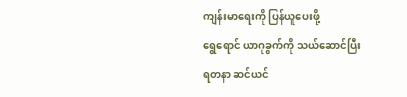ကျန်းမာရေးကို ပြန်ယူပေးဖို့
ရွေရောင် ယာဂုခွက်ကို သယ်ဆောင်ပြီး
ရတနာ ဆင်ယင်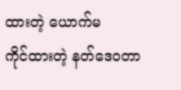ထားတဲ့ ယောက်မ
ကိုင်ထားတဲ့ နတ်ဒေဝတာ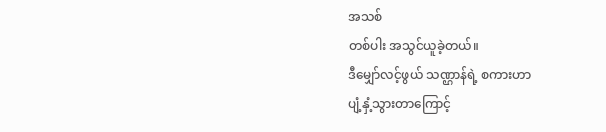အသစ်
တစ်ပါး အသွင်ယူခဲ့တယ်။
ဒီမျှော်လင့်ဖွယ် သဏ္ဌာန်ရဲ့ စကားဟာ
ပျံ့နှံ့သွားတာကြောင့်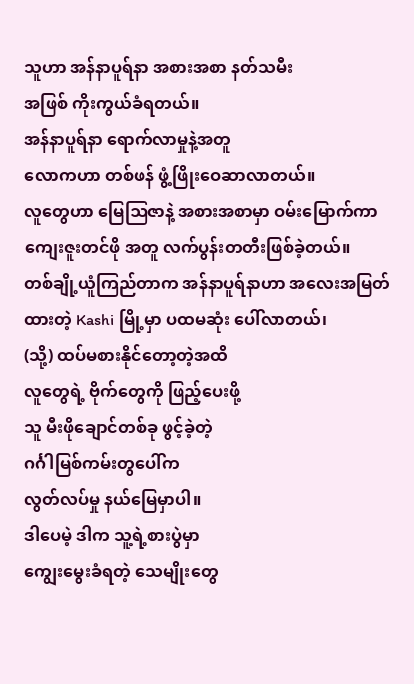သူဟာ အန်နာပူရ်နာ အစားအစာ နတ်သမီး
အဖြစ် ကိုးကွယ်ခံရတယ်။
အန်နာပူရ်နာ ရောက်လာမှုနဲ့အတူ
လောကဟာ တစ်ဖန် ဖွံ့ဖြိုးဝေဆာလာတယ်။
လူတွေဟာ မြေဩဇာနဲ့ အစားအစာမှာ ဝမ်းမြောက်ကာ
ကျေးဇူးတင်ဖို အတူ လက်ပွန်းတတီးဖြစ်ခဲ့တယ်။
တစ်ချို့ယူံကြည်တာက အန်နာပူရ်နာဟာ အလေးအမြတ်
ထားတဲ့ Kashi မြို့မှာ ပထမဆုံး ပေါ်လာတယ်၊
(သို့) ထပ်မစားနိုင်တော့တဲ့အထိ
လူတွေရဲ့ ဗိုက်တွေကို ဖြည့်ပေးဖို့
သူ မီးဖိုချောင်တစ်ခု ဖွင့်ခဲ့တဲ့
ဂင်္ဂါမြစ်ကမ်းတွပေါ်က
လွတ်လပ်မှု နယ်မြေမှာပါ။
ဒါပေမဲ့ ဒါက သူ့ရဲ့စားပွဲမှာ
ကျွေးမွေးခံရတဲ့ သေမျိုးတွေ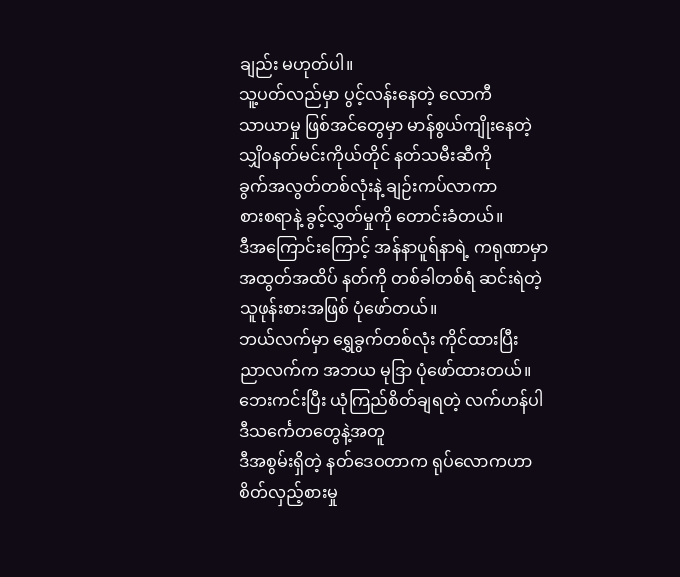ချည်း မဟုတ်ပါ။
သူ့ပတ်လည်မှာ ပွင့်လန်းနေတဲ့ လောကီ
သာယာမှု ဖြစ်အင်တွေမှာ မာန်စွယ်ကျိုးနေတဲ့
သျှိဝနတ်မင်းကိုယ်တိုင် နတ်သမီးဆီကို
ခွက်အလွတ်တစ်လုံးနဲ့ ချဉ်းကပ်လာကာ
စားစရာနဲ့ ခွင့်လွှတ်မှုကို တောင်းခံတယ်။
ဒီအကြောင်းကြောင့် အန်နာပူရ်နာရဲ့ ကရုဏာမှာ
အထွတ်အထိပ် နတ်ကို တစ်ခါတစ်ရံ ဆင်းရဲတဲ့
သူဖုန်းစားအဖြစ် ပုံဖော်တယ်။
ဘယ်လက်မှာ ရွှေခွက်တစ်လုံး ကိုင်ထားပြီး
ညာလက်က အဘယ မုဒြာ ပုံဖော်ထားတယ်။
ဘေးကင်းပြီး ယုံကြည်စိတ်ချရတဲ့ လက်ဟန်ပါ
ဒီသင်္ကေတတွေနဲ့အတူ
ဒီအစွမ်းရှိတဲ့ နတ်ဒေဝတာက ရုပ်လောကဟာ
စိတ်လှည့်စားမှု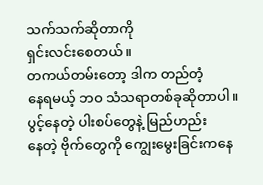သက်သက်ဆိုတာကို
ရှင်းလင်းစေတယ်။
တကယ်တမ်းတော့ ဒါက တည်တံ့
နေရမယ့် ဘဝ သံသရာတစ်ခုဆိုတာပါ။
ပွင့်နေတဲ့ ပါးစပ်တွေနဲ့ မြည်ဟည်း
နေတဲ့ ဗိုက်တွေကို ကျွေးမွေးခြင်းကနေ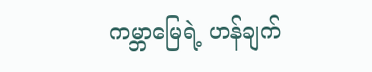ကမ္ဘာမြေရဲ့ ဟန်ချက်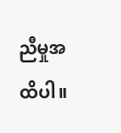ညီမှုအထိပါ။